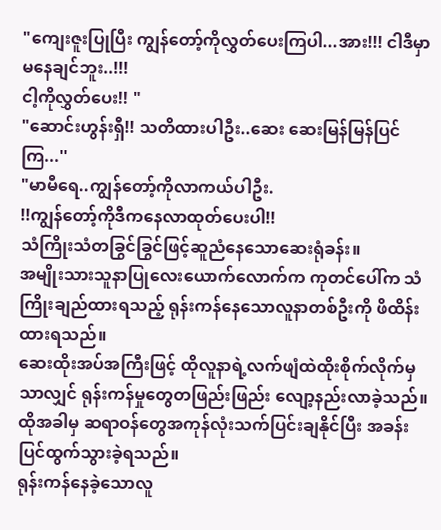"ကျေးဇူးပြုပြီး ကျွန်တော့်ကိုလွှတ်ပေးကြပါ...အား!!! ငါဒီမှာမနေချင်ဘူး..!!!
ငါ့ကိုလွှတ်ပေး!! "
"ဆောင်းဟွန်းရှီ!! သတိထားပါဦး..ဆေး ဆေးမြန်မြန်ပြင်ကြ...''
"မာမီရေ..ကျွန်တော့်ကိုလာကယ်ပါဦး.
!!ကျွန်တော့်ကိုဒီကနေလာထုတ်ပေးပါ!!
သံကြိုးသံတခြွင်ခြွင်ဖြင့်ဆူညံနေသောဆေးရုံခန်း။
အမျိုးသားသူနာပြုလေးယောက်လောက်က ကုတင်ပေါ်က သံကြိုးချည်ထားရသည့် ရုန်းကန်နေသောလူနာတစ်ဦးကို ဖိထိန်းထားရသည်။
ဆေးထိုးအပ်အကြီးဖြင့် ထိုလူနာရဲ့လက်ဖျံထဲထိုးစိုက်လိုက်မှသာလျှင် ရုန်းကန်မှုတွေတဖြည်းဖြည်း လျော့နည်းလာခဲ့သည်။
ထိုအခါမှ ဆရာဝန်တွေအကုန်လုံးသက်ပြင်းချနိုင်ပြီး အခန်းပြင်ထွက်သွားခဲ့ရသည်။
ရုန်းကန်နေခဲ့သောလူ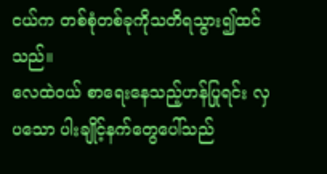ငယ်က တစ်စုံတစ်ခုကိုသတိရသွား၍ထင်သည်။
လေထဲဝယ် စာရေးနေသည့်ဟန်ပြုရင်း လှပသော ပါးချိုင့်နက်တွေပေါ်သည်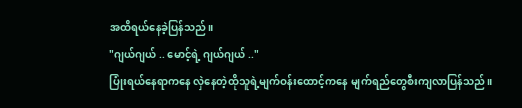အထိရယ်နေခဲ့ပြန်သည်။
"ဂျယ်ဂျယ် .. မောင့်ရဲ့ ဂျယ်ဂျယ် .."
ပြုံးရယ်နေရာကနေ လှဲနေတဲ့ထိုသူရဲ့မျက်ဝန်းထောင့်ကနေ မျက်ရည်တွေစီးကျလာပြန်သည်။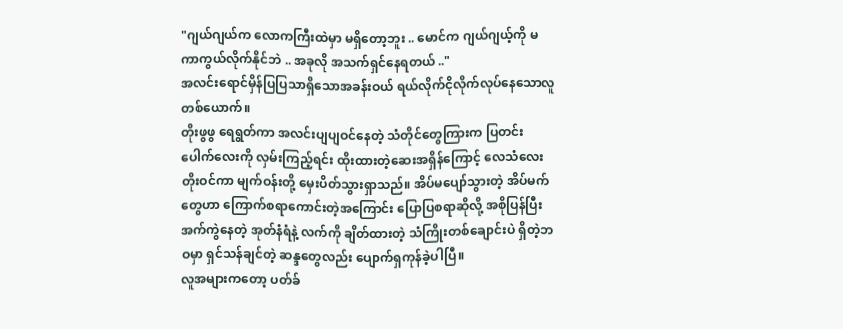"ဂျယ်ဂျယ်က လောကကြီးထဲမှာ မရှိတော့ဘူး .. မောင်က ဂျယ်ဂျယ့်ကို မကာကွယ်လိုက်နိုင်ဘဲ .. အခုလို အသက်ရှင်နေရတယ် .."
အလင်းရောင်မှိန်ပြပြသာရှိသောအခန်းဝယ် ရယ်လိုက်ငိုလိုက်လုပ်နေသောလူတစ်ယောက်။
တိုးဖွဖွ ရေရွတ်ကာ အလင်းပျပျဝင်နေတဲ့ သံတိုင်တွေကြားက ပြတင်းပေါက်လေးကို လှမ်းကြည့်ရင်း ထိုးထားတဲ့ဆေးအရှိန်ကြောင့် လေသံလေး တိုးဝင်ကာ မျက်ဝန်းတို့ မှေးပိတ်သွားရှာသည်။ အိပ်မပျော်သွားတဲ့ အိပ်မက်တွေဟာ ကြောက်စရာကောင်းတဲ့အကြောင်း ပြောပြစရာဆိုလို့ အစိုပြန်ပြီး အက်ကွဲနေတဲ့ အုတ်နံရံနဲ့ လက်ကို ချိတ်ထားတဲ့ သံကြိုးတစ်ချောင်းပဲ ရှိတဲ့ဘဝမှာ ရှင်သန်ချင်တဲ့ ဆန္ဒတွေလည်း ပျောက်ရှကုန်ခဲ့ပါပြီ။
လူအများကတော့ ပတ်ခ်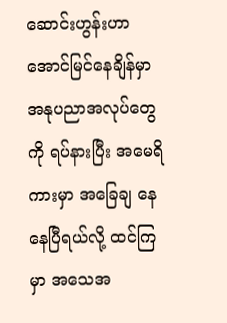ဆောင်းဟွန်းဟာ အောင်မြင်နေချိန်မှာ အနုပညာအလုပ်တွေကို ရပ်နားပြီး အမေရိကားမှာ အခြေချ နေနေပြီရယ်လို့ ထင်ကြမှာ အသေအ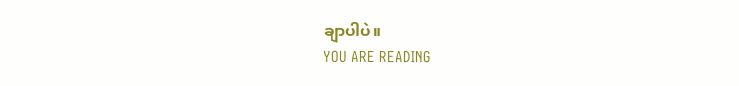ချာပါပဲ။
YOU ARE READING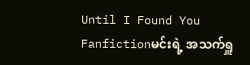Until I Found You
Fanfictionမင်းရဲ့ အသက်ရှူ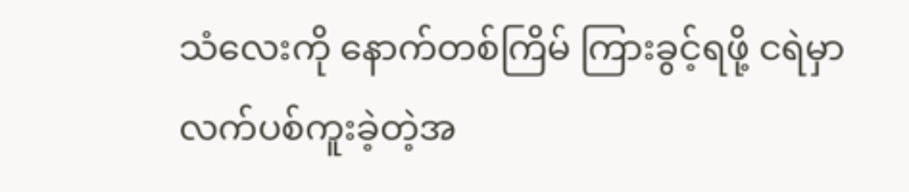သံလေးကို နောက်တစ်ကြိမ် ကြားခွင့်ရဖို့ ငရဲမှာ လက်ပစ်ကူးခဲ့တဲ့အ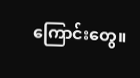ကြောင်းတွေ။